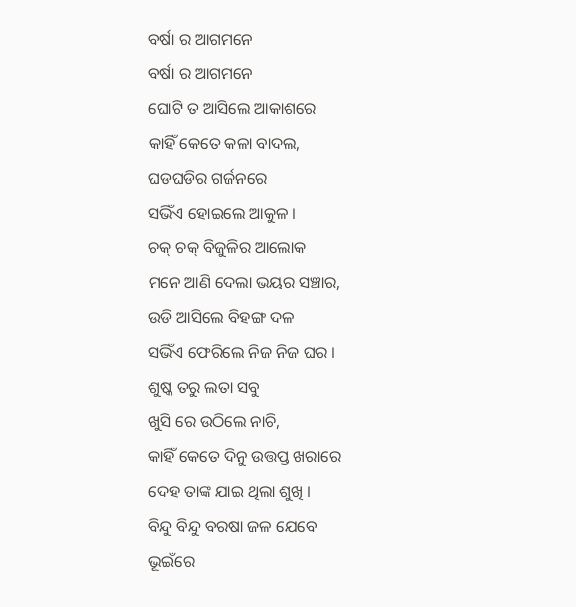ବର୍ଷା ର ଆଗମନେ
ବର୍ଷା ର ଆଗମନେ
ଘୋଟି ତ ଆସିଲେ ଆକାଶରେ
କାହିଁ କେତେ କଳା ବାଦଲ,
ଘଡଘଡିର ଗର୍ଜନରେ
ସଭିଁଏ ହୋଇଲେ ଆକୁଳ ।
ଚକ୍ ଚକ୍ ବିଜୁଳିର ଆଲୋକ
ମନେ ଆଣି ଦେଲା ଭୟର ସଞ୍ଚାର,
ଉଡି ଆସିଲେ ବିହଙ୍ଗ ଦଳ
ସଭିଁଏ ଫେରିଲେ ନିଜ ନିଜ ଘର ।
ଶୁଷ୍କ ତରୁ ଲତା ସବୁ
ଖୁସି ରେ ଉଠିଲେ ନାଚି,
କାହିଁ କେତେ ଦିନୁ ଉତ୍ତପ୍ତ ଖରାରେ
ଦେହ ତାଙ୍କ ଯାଇ ଥିଲା ଶୁଖି ।
ବିନ୍ଦୁ ବିନ୍ଦୁ ବରଷା ଜଳ ଯେବେ
ଭୂଇଁରେ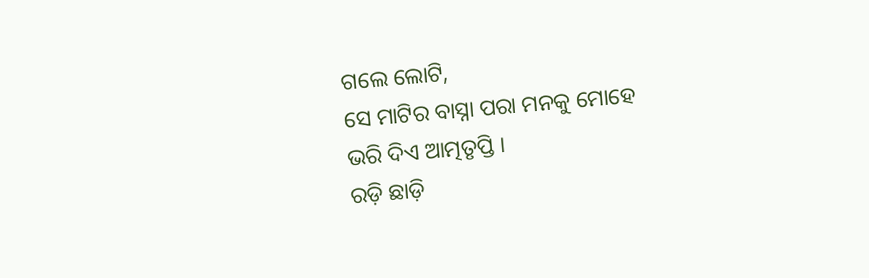ଗଲେ ଲୋଟି,
ସେ ମାଟିର ବାସ୍ନା ପରା ମନକୁ ମୋହେ
ଭରି ଦିଏ ଆତ୍ମତୃପ୍ତି ।
ରଡ଼ି ଛାଡ଼ି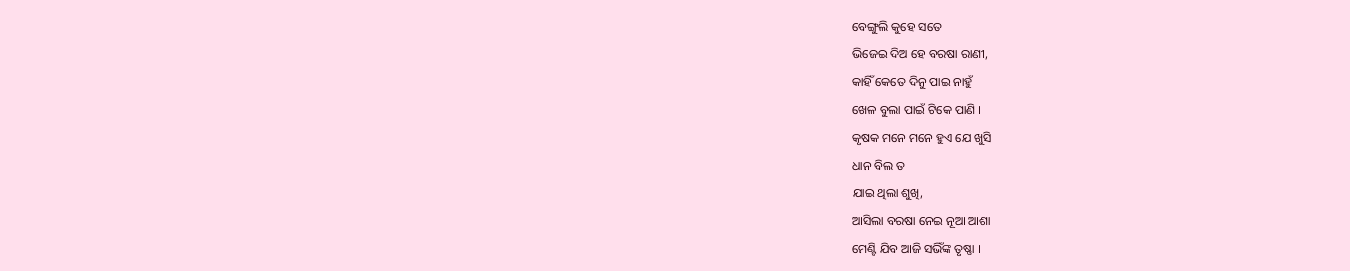ବେଙ୍ଗୁଲି କୁହେ ସତେ
ଭିଜେଇ ଦିଅ ହେ ବରଷା ରାଣୀ,
କାହିଁ କେତେ ଦିନୁ ପାଇ ନାହୁଁ
ଖେଳ ବୁଲା ପାଇଁ ଟିକେ ପାଣି ।
କୃଷକ ମନେ ମନେ ହୁଏ ଯେ ଖୁସି
ଧାନ ବିଲ ତ
ଯାଇ ଥିଲା ଶୁଖି,
ଆସିଲା ବରଷା ନେଇ ନୂଆ ଆଶା
ମେଣ୍ଟି ଯିବ ଆଜି ସଭିଁଙ୍କ ତୃଷ୍ଣା ।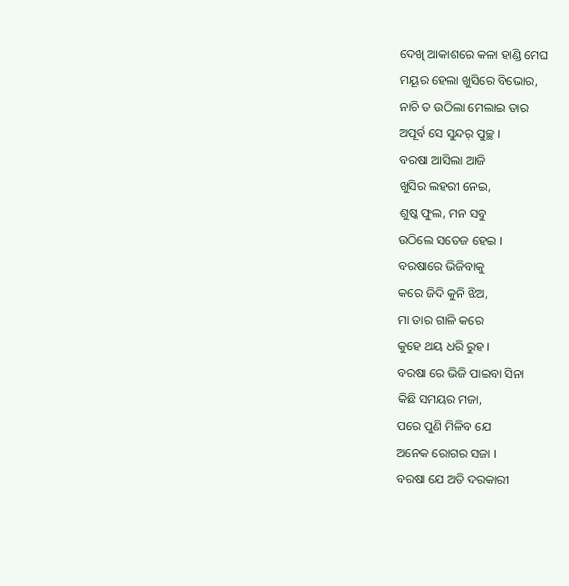ଦେଖି ଆକାଶରେ କଳା ହାଣ୍ଡି ମେଘ
ମୟୂର ହେଲା ଖୁସିରେ ବିଭୋର,
ନାଚି ତ ଉଠିଲା ମେଲାଇ ତାର
ଅପୂର୍ବ ସେ ସୁନ୍ଦର୍ ପୁଚ୍ଛ ।
ବରଷା ଆସିଲା ଆଜି
ଖୁସିର ଲହରୀ ନେଇ,
ଶୁଷ୍କ ଫୁଲ, ମନ ସବୁ
ଉଠିଲେ ସତେଜ ହେଇ ।
ବରଷାରେ ଭିଜିବାକୁ
କରେ ଜିଦି କୁନି ଝିଅ,
ମା ତାର ଗାଳି କରେ
କୁହେ ଥୟ ଧରି ରୁହ ।
ବରଷା ରେ ଭିଜି ପାଇବା ସିନା
କିଛି ସମୟର ମଜା,
ପରେ ପୁଣି ମିଳିବ ଯେ
ଅନେକ ରୋଗର ସଜା ।
ବରଷା ଯେ ଅତି ଦରକାରୀ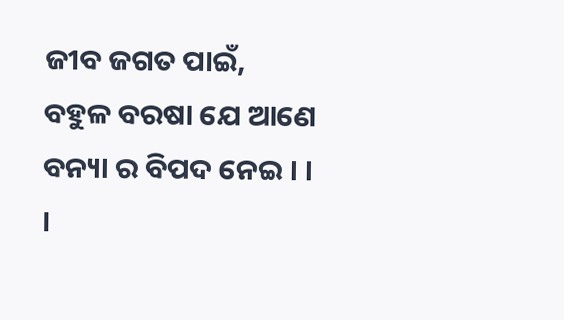ଜୀବ ଜଗତ ପାଇଁ,
ବହୁଳ ବରଷା ଯେ ଆଣେ
ବନ୍ୟା ର ବିପଦ ନେଇ । । ।